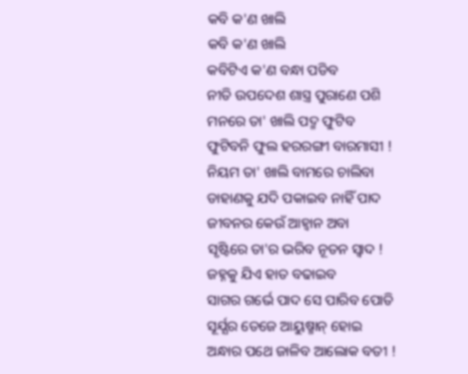କବି କ'ଣ ଖାଲି
କବି କ'ଣ ଖାଲି
କବିଟିଏ କ'ଣ ବନ୍ଧା ପଡିବ
ନୀତି ଉପଦେଶ ଶାସ୍ତ୍ର ପୁରାଣେ ପଶି
ମନରେ ତା' ଖାଲି ପଦ୍ମ ଫୁଟିବ
ଫୁଟିବନି ଫୁଲ ହରରଙ୍ଗୀ ବାରମାସୀ !
ନିୟମ ତା' ଖାଲି ବାମରେ ଚାଲିବା
ଡାହାଣକୁ ଯଦି ପକାଇବ ନାହିଁ ପାଦ
ଜୀବନର କେଉଁ ଆହ୍ବାନ ଅବା
ସୃଷ୍ଟିରେ ତା'ର ଭରିବ ନୂତନ ସ୍ବାଦ !
ଜହ୍ନକୁ ଯିଏ ହାତ ବଢାଇବ
ସାଗର ଗର୍ଭେ ପାଦ ସେ ପାରିବ ପୋତି
ସୂର୍ଯ୍ଯର ତେଜେ ଆୟୁଷ୍ମାନ୍ ହୋଇ
ଅନ୍ଧାର ପଥେ ଜାଳିବ ଆଲୋକ ବତୀ !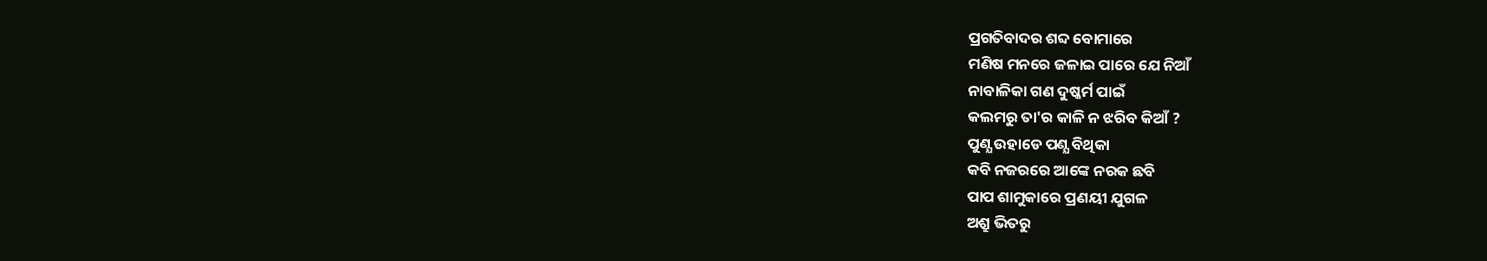ପ୍ରଗତିବାଦର ଶବ୍ଦ ବୋମାରେ
ମଣିଷ ମନରେ ଜଳାଇ ପାରେ ଯେ ନିଆଁ
ନାବାଳିକା ଗଣ ଦୁଷ୍କର୍ମ ପାଇଁ
କଲମରୁ ତା'ର କାଳି ନ ଝରିବ କିଆଁ ?
ପୁଣ୍ଯ ଉହାଡେ ପଣ୍ଯ ବିଥିକା
କବି ନଜରରେ ଆଙ୍କେ ନରକ ଛବି
ପାପ ଶାମୁକାରେ ପ୍ରଣୟୀ ଯୁଗଳ
ଅଶ୍ରୁ ଭିତରୁ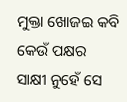ମୁକ୍ତା ଖୋଜଇ କବି
କେଉଁ ପକ୍ଷର ସାକ୍ଷୀ ନୁହେଁ ସେ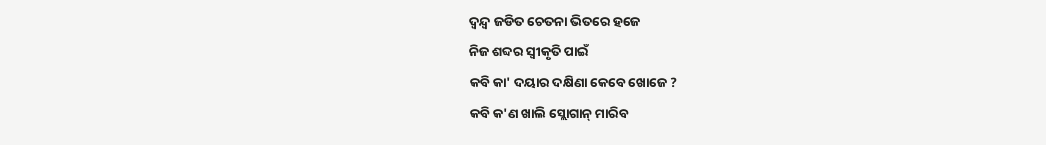ଦ୍ବନ୍ଦ୍ବ ଜଡିତ ଚେତନା ଭିତରେ ହଜେ
ନିଜ ଶବ୍ଦର ସ୍ବୀକୃତି ପାଇଁ
କବି କା' ଦୟାର ଦକ୍ଷିଣା କେବେ ଖୋଜେ ?
କବି କ'ଣ ଖାଲି ସ୍ଲୋଗାନ୍ ମାରିବ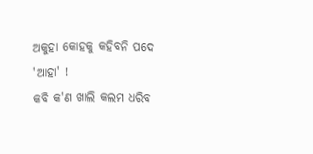ଅକୁହା କୋହକୁ କହିବନି ପଦେ 'ଆହା' !
କବି କ'ଣ ଖାଲି କଲମ ଧରିବ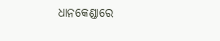ଧାନକେଣ୍ଡାରେ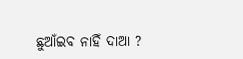ଛୁଆଁଇବ ନାହିଁ ଦାଆ ?